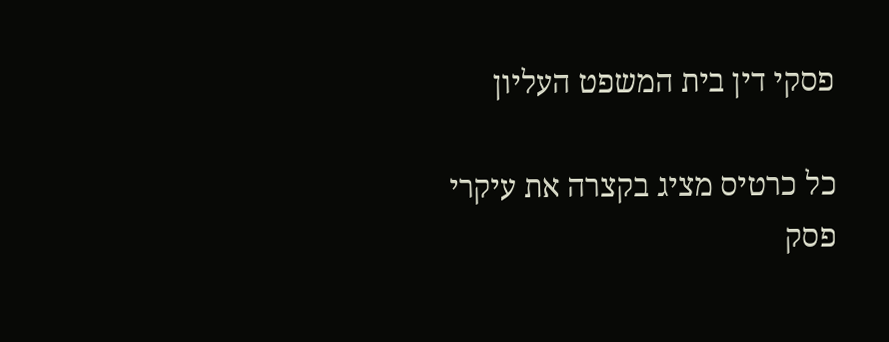פסקי דין בית המשפט העליון

כל כרטיס מציג בקצרה את עיקרי פסק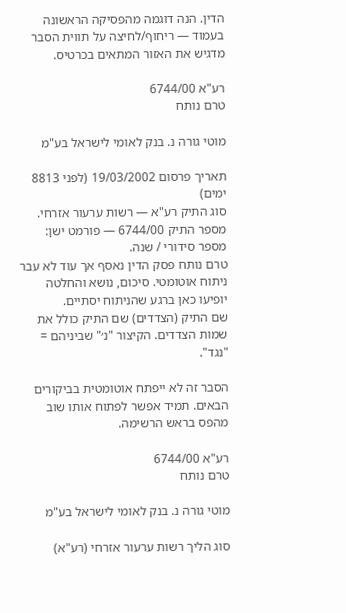הדין. הנה דוגמה מהפסיקה הראשונה בעמוד — ריחוף/לחיצה על תווית הסבר מדגיש את האזור המתאים בכרטיס.

רע"א 6744/00
טרם נותח

מוטי גורה נ. בנק לאומי לישראל בע"מ

תאריך פרסום 19/03/2002 (לפני 8813 ימים)
סוג התיק רע"א — רשות ערעור אזרחי.
מספר התיק 6744/00 — פורמט ישן: מספר סידורי / שנה.
טרם נותח פסק הדין נאסף אך עוד לא עבר ניתוח אוטומטי. סיכום, נושא והחלטה יופיעו כאן ברגע שהניתוח יסתיים.
שם התיק (הצדדים) שם התיק כולל את שמות הצדדים. הקיצור "נ׳" שביניהם = "נגד".

הסבר זה לא ייפתח אוטומטית בביקורים הבאים. תמיד אפשר לפתוח אותו שוב מהפס בראש הרשימה.

רע"א 6744/00
טרם נותח

מוטי גורה נ. בנק לאומי לישראל בע"מ

סוג הליך רשות ערעור אזרחי (רע"א)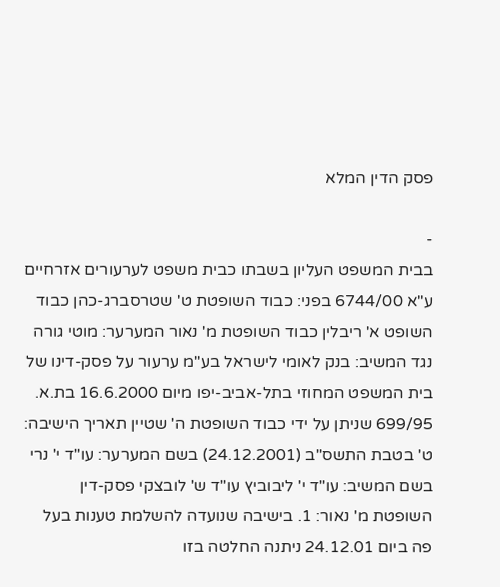פסק הדין המלא

-
בבית המשפט העליון בשבתו כבית משפט לערעורים אזרחיים ע"א 6744/00 בפני: כבוד השופטת ט' שטרסברג-כהן כבוד השופט א' ריבלין כבוד השופטת מ' נאור המערער: מוטי גורה נגד המשיב: בנק לאומי לישראל בע"מ ערעור על פסק-דינו של בית המשפט המחוזי בתל-אביב-יפו מיום 16.6.2000 בת.א. 699/95 שניתן על ידי כבוד השופטת ה' שטיין תאריך הישיבה: ט' בטבת התשס"ב (24.12.2001) בשם המערער: עו"ד י' נרי בשם המשיב: עו"ד י' ליבוביץ עו"ד ש' לובצקי פסק-דין השופטת מ' נאור: 1. בישיבה שנועדה להשלמת טענות בעל פה ביום 24.12.01 ניתנה החלטה בזו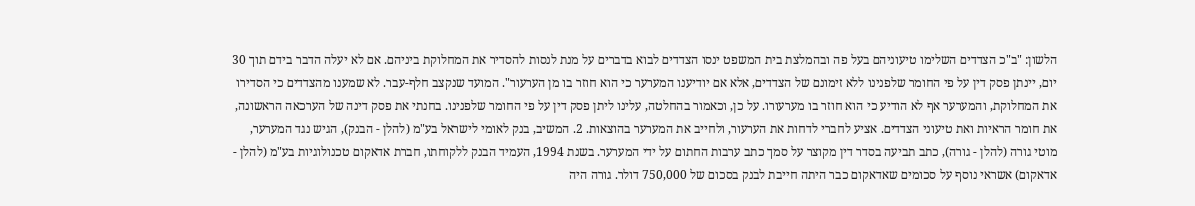הלשון: "ב"כ הצדדים השלימו טיעוניהם בעל פה ובהמלצת בית המשפט ינסו הצדדים לבוא בדברים על מנת לנסות להסדיר את המחלוקת ביניהם. אם לא יעלה הדבר בידם תוך 30 יום, יינתן פסק דין על פי החומר שלפנינו ללא זימונם של הצדדים, אלא אם יודיענו המערער כי הוא חוזר בו מן הערעור". המועד שנקצב חלף-עבר. לא שמענו מהצדדים כי הסדירו את המחלוקת, והמערער אף לא הודיע כי הוא חוזר בו מערעורו. על כן, וכאמור בהחלטה, עלינו ליתן פסק דין על פי החומר שלפנינו. בחנתי את פסק דינה של הערכאה הראשונה, את חומר הראיות ואת טיעוני הצדדים. אציע לחברי לדחות את הערעור, ולחייב את המערער בהוצאות. 2. המשיב, בנק לאומי לישראל בע"מ (להלן - הבנק), הגיש נגד המערער, מוטי גורה (להלן - גורה), כתב תביעה בסדר דין מקוצר על סמך כתב ערבות החתום על ידי המערער. בשנת 1994, העמיד הבנק ללקוחתו, חברת אדאקום טכנולוגיות בע"מ (להלן - אדאקום) אשראי נוסף על סכומים שאדאקום כבר היתה חייבת לבנק בסכום של 750,000 דולר. גורה היה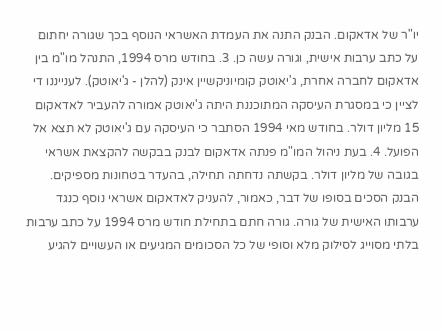יו"ר של אדאקום. הבנק התנה את העמדת האשראי הנוסף בכך שגורה יחתום על כתב ערבות אישית, וגורה עשה כן. 3. בחודש מרס 1994, התנהל מו"מ בין אדאקום לחברה אחרת, ג'יאוטק קומיוניקשיין אינק (להלן - ג'יאוטק). לענייננו די לציין כי במסגרת העיסקה המתוכננת היתה ג'יאוטק אמורה להעביר לאדאקום 15 מליון דולר. בחודש מאי 1994 הסתבר כי העיסקה עם ג'יאוטק לא תצא אל הפועל. 4. בעת ניהול המו"מ פנתה אדאקום לבנק בבקשה להקצאת אשראי בגובה של מליון דולר. בקשתה נדחתה תחילה, בהעדר בטחונות מספיקים. הבנק הסכים בסופו של דבר, כאמור, להעניק לאדאקום אשראי נוסף כנגד ערבותו האישית של גורה. גורה חתם בתחילת חודש מרס 1994 על כתב ערבות בלתי מסוייג לסילוק מלא וסופי של כל הסכומים המגיעים או העשויים להגיע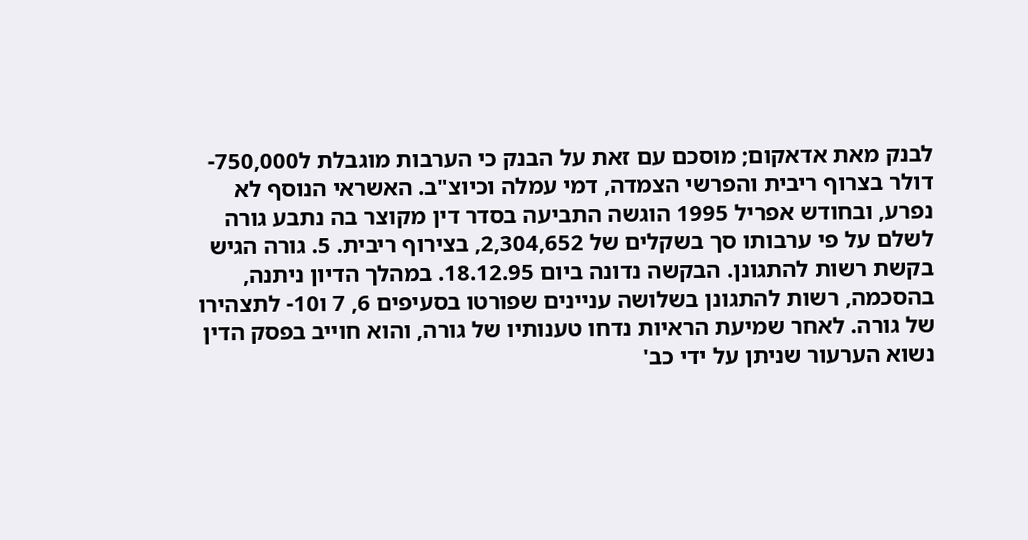לבנק מאת אדאקום; מוסכם עם זאת על הבנק כי הערבות מוגבלת ל750,000- דולר בצרוף ריבית והפרשי הצמדה, דמי עמלה וכיוצ"ב. האשראי הנוסף לא נפרע, ובחודש אפריל 1995 הוגשה התביעה בסדר דין מקוצר בה נתבע גורה לשלם על פי ערבותו סך בשקלים של 2,304,652, בצירוף ריבית. 5. גורה הגיש בקשת רשות להתגונן. הבקשה נדונה ביום 18.12.95. במהלך הדיון ניתנה, בהסכמה, רשות להתגונן בשלושה עניינים שפורטו בסעיפים 6, 7 ו10- לתצהירו של גורה. לאחר שמיעת הראיות נדחו טענותיו של גורה, והוא חוייב בפסק הדין נשוא הערעור שניתן על ידי כב'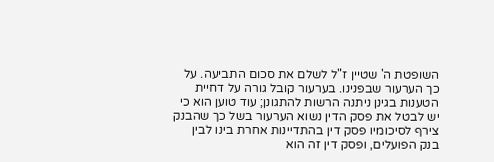השופטת ה' שטיין ז"ל לשלם את סכום התביעה. על כך הערעור שבפנינו. בערעור קובל גורה על דחיית הטענות בגינן ניתנה הרשות להתגונן; עוד טוען הוא כי יש לבטל את פסק הדין נשוא הערעור בשל כך שהבנק צירף לסיכומיו פסק דין בהתדיינות אחרת בינו לבין בנק הפועלים, ופסק דין זה הוא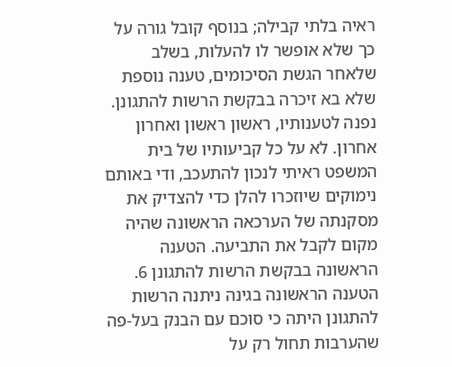ראיה בלתי קבילה; בנוסף קובל גורה על כך שלא אופשר לו להעלות, בשלב שלאחר הגשת הסיכומים, טענה נוספת שלא בא זיכרה בבקשת הרשות להתגונן. נפנה לטענותיו, ראשון ראשון ואחרון אחרון. לא על כל קביעותיו של בית המשפט ראיתי לנכון להתעכב, ודי באותם נימוקים שיוזכרו להלן כדי להצדיק את מסקנתה של הערכאה הראשונה שהיה מקום לקבל את התביעה. הטענה הראשונה בבקשת הרשות להתגונן 6. הטענה הראשונה בגינה ניתנה הרשות להתגונן היתה כי סוכם עם הבנק בעל-פה שהערבות תחול רק על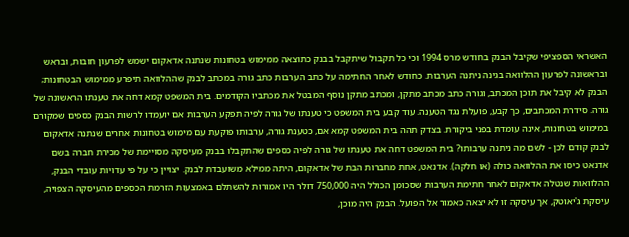האשראי הספציפי שקיבל הבנק בחודש מרס 1994 וכי כל תקבול שיתקבל בבנק כתוצאה ממימוש בטחונות שנתנה אדאקום ישמש לפרעון חובות, ובראש ובראשונה לפרעון ההלוואה בגינה ניתנה הערבות. כחודש לאחר החתימה על כתב הערבות כתב גורה במכתב לבנק שההלוואה תיפרע ממימוש הבטחונות; הבנק לא קיבל את תוכן המכתב, וגורה כתב מכתב מתקן, ומכתב מתקן נוסף המבטל את מכתביו הקודמים. בית המשפט קמא דחה את טענתו הראשונה של גורה. סידרת המכתבים, כך קבע, פועלת נגד הטענה. עוד קבע בית המשפט כי טענתו של גורה לפיה תפקע הערבות אם יועמדו לרשות הבנק כספים שמקורם במימוש בטחונות, אינה עומדת בפני ביקורת. בצדק תהה בית המשפט קמא אם, כטענת גורה, ערבותו פוקעת עם מימוש בטחונות אחרים שנתנה אדאקום לבנק קודם לכן - לשם מה ניתנה ערבותו? בית המשפט דחה את טענתו של גורה לפיה כספים שהתקבלו בבנק מעיסקה מסויימת של מכירת חברה בשם אדנאט כיסו את ההלוואה כולה (או חלקה). אדנאט, אחת מחברות הבת של אדאקום, היתה ממילא משועבדת לבנק. יצויין כי על פי עדויות עובדי הבנק, ההלוואות שנטלה אדאקום לאחר חתימת הערבות שסכומן הכולל היה 750,000 דולר היו אמורות להשתלם באמצעות הזרמת הכספים מהעיסקה הצפויה, עיסקת ג'יאוטק, אך עיסקה זו לא יצאה כאמור אל הפועל. הבנק היה מוכן,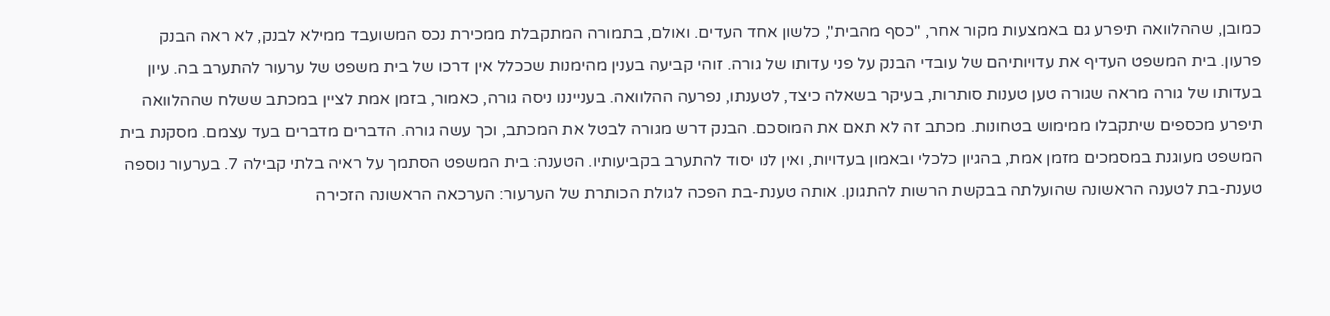כמובן, שההלוואה תיפרע גם באמצעות מקור אחר, "כסף מהבית", כלשון אחד העדים. ואולם, בתמורה המתקבלת ממכירת נכס המשועבד ממילא לבנק, לא ראה הבנק פרעון. בית המשפט העדיף את עדויותיהם של עובדי הבנק על פני עדותו של גורה. זוהי קביעה בענין מהימנות שככלל אין דרכו של בית משפט של ערעור להתערב בה. עיון בעדותו של גורה מראה שגורה טען טענות סותרות, בעיקר בשאלה כיצד, לטענתו, נפרעה ההלוואה. בענייננו ניסה גורה, כאמור, בזמן אמת לציין במכתב ששלח שההלוואה תיפרע מכספים שיתקבלו ממימוש בטחונות. מכתב זה לא תאם את המוסכם. הבנק דרש מגורה לבטל את המכתב, וכך עשה גורה. הדברים מדברים בעד עצמם. מסקנת בית המשפט מעוגנת במסמכים מזמן אמת, בהגיון כלכלי ובאמון בעדויות, ואין לנו יסוד להתערב בקביעותיו. הטענה: בית המשפט הסתמך על ראיה בלתי קבילה 7. בערעור נוספה טענת-בת לטענה הראשונה שהועלתה בבקשת הרשות להתגונן. אותה טענת-בת הפכה לגולת הכותרת של הערעור: הערכאה הראשונה הזכירה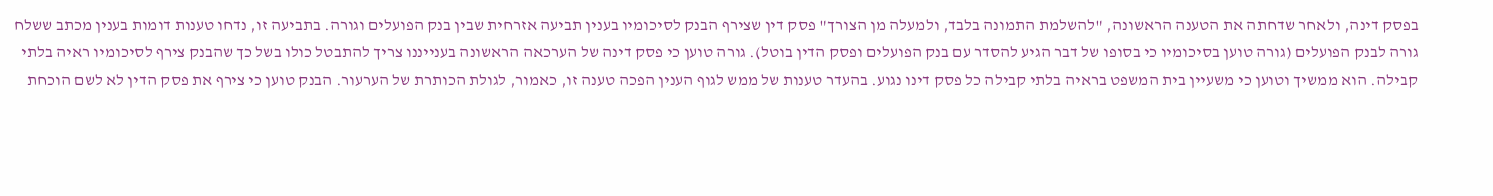בפסק דינה, ולאחר שדחתה את הטענה הראשונה, "להשלמת התמונה בלבד, ולמעלה מן הצורך" פסק דין שצירף הבנק לסיכומיו בענין תביעה אזרחית שבין בנק הפועלים וגורה. בתביעה זו, נדחו טענות דומות בענין מכתב ששלח גורה לבנק הפועלים (גורה טוען בסיכומיו כי בסופו של דבר הגיע להסדר עם בנק הפועלים ופסק הדין בוטל). גורה טוען כי פסק דינה של הערכאה הראשונה בענייננו צריך להתבטל כולו בשל כך שהבנק צירף לסיכומיו ראיה בלתי קבילה. הוא ממשיך וטוען כי משעיין בית המשפט בראיה בלתי קבילה כל פסק דינו נגוע. בהעדר טענות של ממש לגוף הענין הפכה טענה זו, כאמור, לגולת הכותרת של הערעור. הבנק טוען כי צירף את פסק הדין לא לשם הוכחת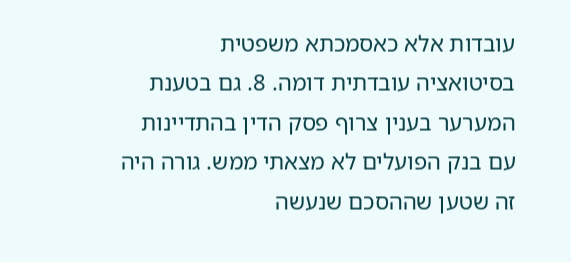עובדות אלא כאסמכתא משפטית בסיטואציה עובדתית דומה. 8. גם בטענת המערער בענין צרוף פסק הדין בהתדיינות עם בנק הפועלים לא מצאתי ממש. גורה היה זה שטען שההסכם שנעשה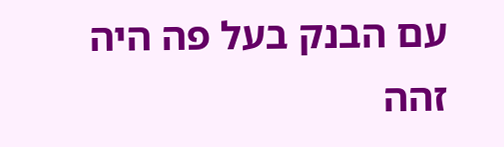עם הבנק בעל פה היה זהה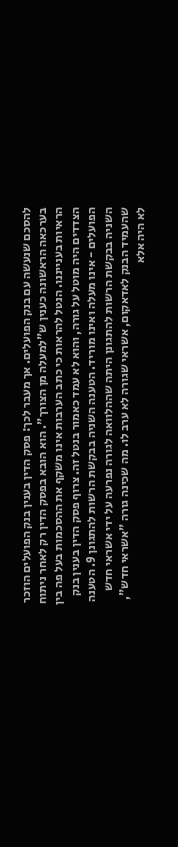להסכם שנעשה עם בנק הפועלים. אך מעבר לכך: פסק הדין בענין בנק הפועלים הוזכר בערכאה הראשונה כענין ש"למעלה מן הצורך". הוא הובא בפסק הדין רק לאחר ניתוח הראיות בענייננו. הנטל להראות כי כתב הערבות אינו משקף את ההסכמות בעל פה בין הצדדים היה מוטל על גורה, והוא לא עמד כאמור בנטל זה. צרוף פסק הדין בענין בנק הפועלים - אינו מעלה ואינו מוריד. הטענה השניה בבקשת הרשות להתגונן 9. הטענה השניה בבקשת הרשות להתגונן היתה שההלוואה לגורה נפרעה על ידי אשראי חדש שהעמיד הבנק לאדאקום, אשראי שגורה לא ערב לו. מה שכינה גורה "אשראי חדש", לא היה אלא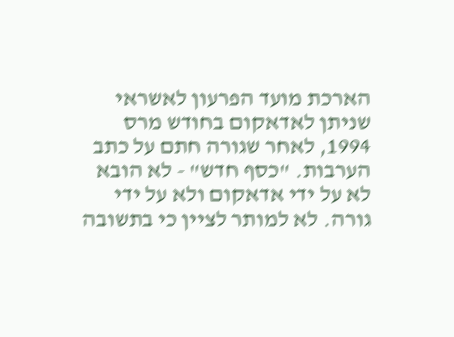הארכת מועד הפרעון לאשראי שניתן לאדאקום בחודש מרס 1994, לאחר שגורה חתם על כתב הערבות. "כסף חדש" - לא הובא לא על ידי אדאקום ולא על ידי גורה. לא למותר לציין כי בתשובה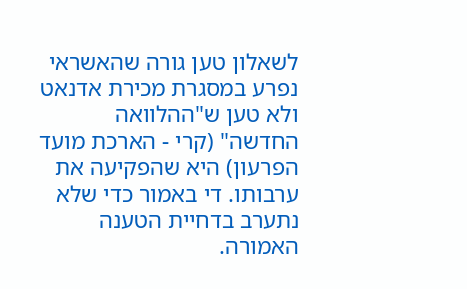לשאלון טען גורה שהאשראי נפרע במסגרת מכירת אדנאט ולא טען ש"ההלוואה החדשה" (קרי - הארכת מועד הפרעון) היא שהפקיעה את ערבותו. די באמור כדי שלא נתערב בדחיית הטענה האמורה.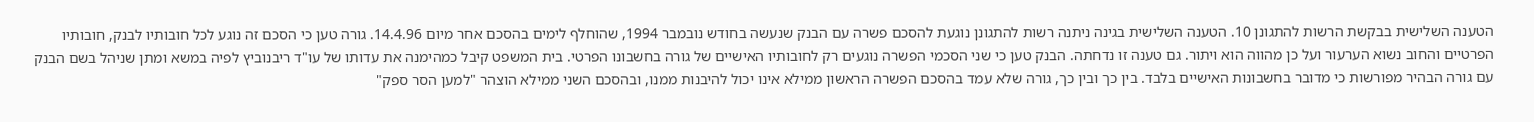הטענה השלישית בבקשת הרשות להתגונן 10. הטענה השלישית בגינה ניתנה רשות להתגונן נוגעת להסכם פשרה עם הבנק שנעשה בחודש נובמבר 1994, שהוחלף לימים בהסכם אחר מיום 14.4.96. גורה טען כי הסכם זה נוגע לכל חובותיו לבנק, חובותיו הפרטיים והחוב נשוא הערעור ועל כן מהווה הוא ויתור. גם טענה זו נדחתה. הבנק טען כי שני הסכמי הפשרה נוגעים רק לחובותיו האישיים של גורה בחשבונו הפרטי. בית המשפט קיבל כמהימנה את עדותו של עו"ד ריבנוביץ לפיה במשא ומתן שניהל בשם הבנק עם גורה הבהיר מפורשות כי מדובר בחשבונות האישיים בלבד. בין כך ובין כך, גורה שלא עמד בהסכם הפשרה הראשון ממילא אינו יכול להיבנות ממנו, ובהסכם השני ממילא הוצהר "למען הסר ספק"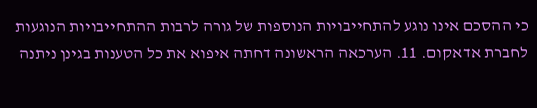כי ההסכם אינו נוגע להתחייבויות הנוספות של גורה לרבות ההתחייבויות הנוגעות לחברת אדאקום. 11. הערכאה הראשונה דחתה איפוא את כל הטענות בגינן ניתנה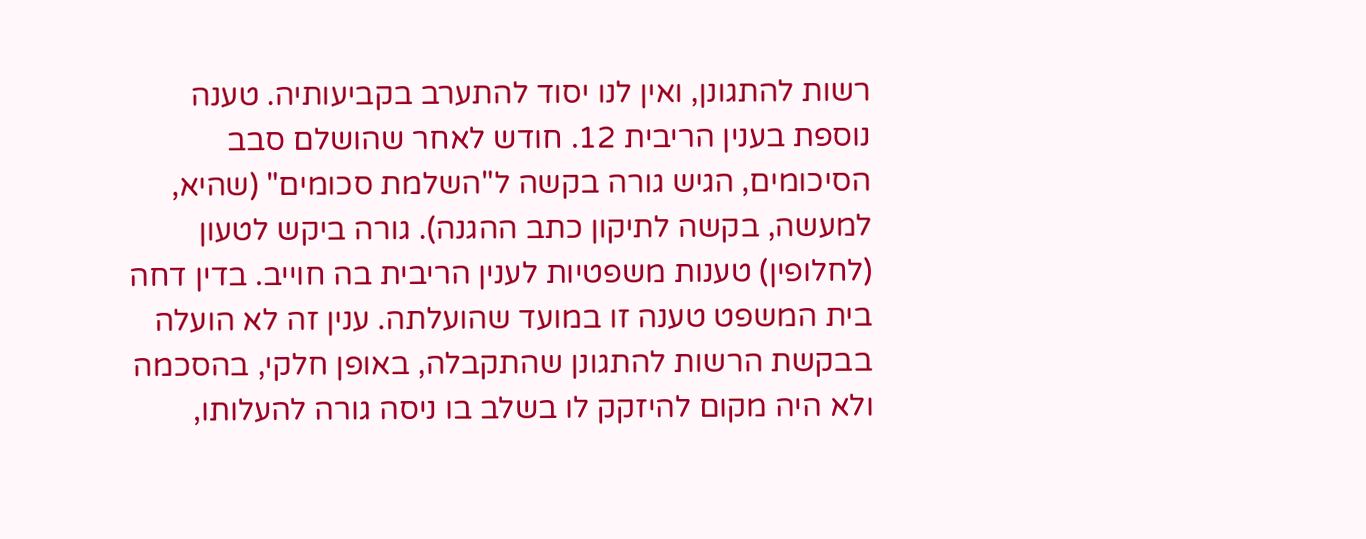רשות להתגונן, ואין לנו יסוד להתערב בקביעותיה. טענה נוספת בענין הריבית 12. חודש לאחר שהושלם סבב הסיכומים, הגיש גורה בקשה ל"השלמת סכומים" (שהיא, למעשה, בקשה לתיקון כתב ההגנה). גורה ביקש לטעון (לחלופין) טענות משפטיות לענין הריבית בה חוייב. בדין דחה בית המשפט טענה זו במועד שהועלתה. ענין זה לא הועלה בבקשת הרשות להתגונן שהתקבלה, באופן חלקי, בהסכמה ולא היה מקום להיזקק לו בשלב בו ניסה גורה להעלותו,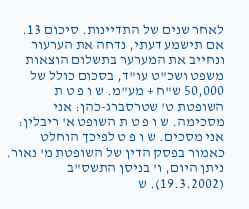לאחר שנים של התדיינות. סיכום 13. אם תישמע דעתי, נדחה את הערעור ונחייב את המערער בתשלום הוצאות משפט ושכ"ט עו"ד, בסכום כולל של 50,000 ש"ח + מע"מ. ש ו פ ט ת השופטת ט' שטרסברג-כהן: אני מסכימה. ש ו פ ט ת השופט א' ריבלין: אני מסכים. ש ו פ ט לפיכך הוחלט כאמור בפסק הדין של השופטת מ' נאור. ניתן היום, ו' בניסן התשס"ב (19.3.2002). ש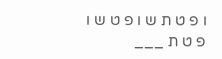ו פ ט ת ש ו פ ט ש ו פ ט ת ___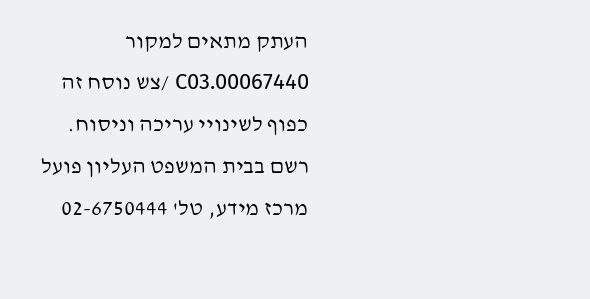העתק מתאים למקור 00067440.C03 /צש נוסח זה כפוף לשינויי עריכה וניסוח. רשם בבית המשפט העליון פועל מרכז מידע, טל' 02-6750444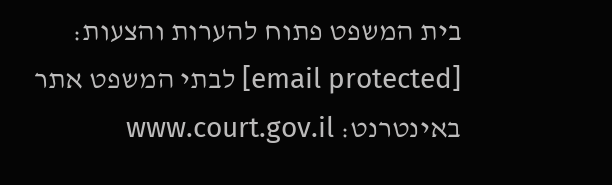בית המשפט פתוח להערות והצעות: [email protected] לבתי המשפט אתר באינטרנט: www.court.gov.il